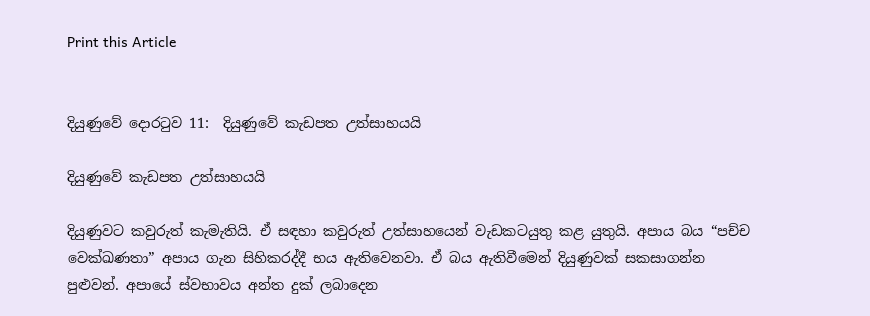Print this Article


දියුණුවේ දොරටුව 11:  දියුණුවේ කැඩපත උත්සාහයයි

දියුණුවේ කැඩපත උත්සාහයයි

දියුණුවට කවුරුත් කැමැතියි. ඒ සඳහා කවුරුත් උත්සාහයෙන් වැඩකටයුතු කළ යුතුයි. අපාය බය “පච්ච වෙක්ඛණතා” අපාය ගැන සිහිකරද්දී භය ඇතිවෙනවා. ඒ බය ඇතිවීමෙන් දියුණුවක් සකසාගන්න පුළුවන්. අපායේ ස්වභාවය අන්ත දුක් ලබාදෙන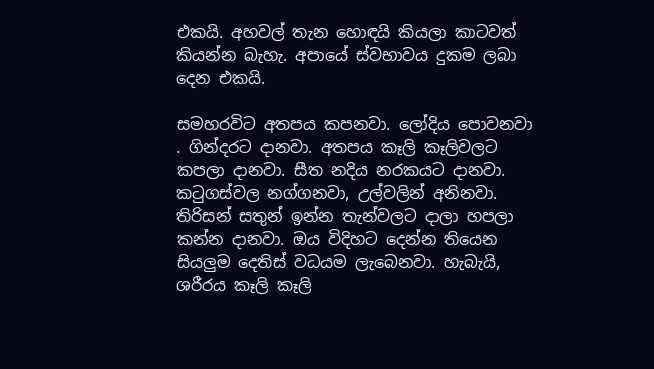එකයි. අහවල් තැන හොඳයි කියලා කාටවත් කියන්න බැහැ. අපායේ ස්වභාවය දුකම ලබා දෙන එකයි.

සමහරවිට අතපය කපනවා. ලෝදිය පොවනවා . ගින්දරට දානවා. අතපය කෑලි කෑලිවලට කපලා දානවා. සීත නදිය නරකයට දානවා. කටුගස්වල නග්ගනවා, උල්වලින් අනිනවා. තිරිසන් සතුන් ඉන්න තැන්වලට දාලා හපලා කන්න දානවා. ඔය විදිහට දෙන්න තියෙන සියලුම දෙතිස් වධයම ලැබෙනවා. හැබැයි, ශරීරය කෑලි කෑලි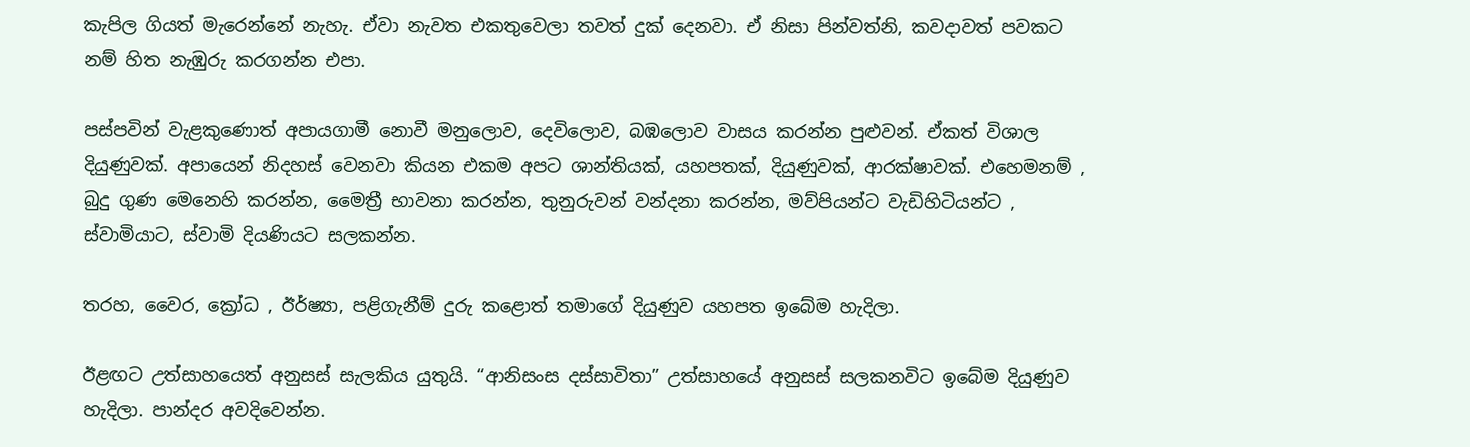කැපිල ගියත් මැරෙන්නේ නැහැ. ඒවා නැවත එකතුවෙලා තවත් දුක් දෙනවා. ඒ නිසා පින්වත්නි, කවදාවත් පවකට නම් හිත නැඹුරු කරගන්න එපා.

පස්පවින් වැළකුණොත් අපායගාමී නොවී මනුලොව, දෙවිලොව, බඹලොව වාසය කරන්න පුළුවන්. ඒකත් විශාල දියුණුවක්. අපායෙන් නිදහස් වෙනවා කියන එකම අපට ශාන්තියක්, යහපතක්, දියුණුවක්, ආරක්ෂාවක්. එහෙමනම් , බුදු ගුණ මෙනෙහි කරන්න, මෛත්‍රී භාවනා කරන්න, තුනුරුවන් වන්දනා කරන්න, මව්පියන්ට වැඩිහිටියන්ට , ස්වාමියාට, ස්වාමි දියණියට සලකන්න.

තරහ, වෛර, ක්‍රෝධ , ඊර්ෂ්‍යා, පළිගැනීම් දුරු කළොත් තමාගේ දියුණුව යහපත ඉබේම හැදිලා.

ඊළඟට උත්සාහයෙත් අනුසස් සැලකිය යුතුයි. “ආනිසංස දස්සාවිතා” උත්සාහයේ අනුසස් සලකනවිට ඉබේම දියුණුව හැදිලා. පාන්දර අවදිවෙන්න.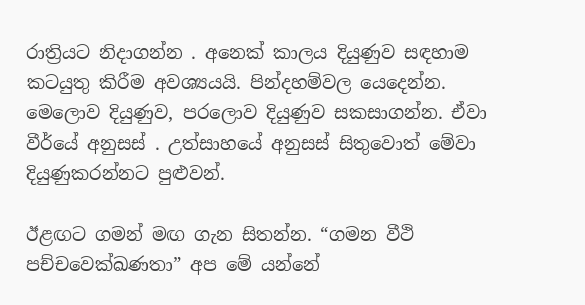රාත්‍රියට නිදාගන්න . අනෙක් කාලය දියුණුව සඳහාම කටයුතු කිරීම අවශ්‍යයයි. පින්දහම්වල යෙදෙන්න. මෙලොව දියුණුව, පරලොව දියුණුව සකසාගන්න. ඒවා වීර්යේ අනුසස් . උත්සාහයේ අනුසස් සිතුවොත් මේවා දියුණුකරන්නට පුළුවන්.

ඊළඟට ගමන් මඟ ගැන සිතන්න. “ගමන වීථි පච්චවෙක්ඛණතා” අප මේ යන්නේ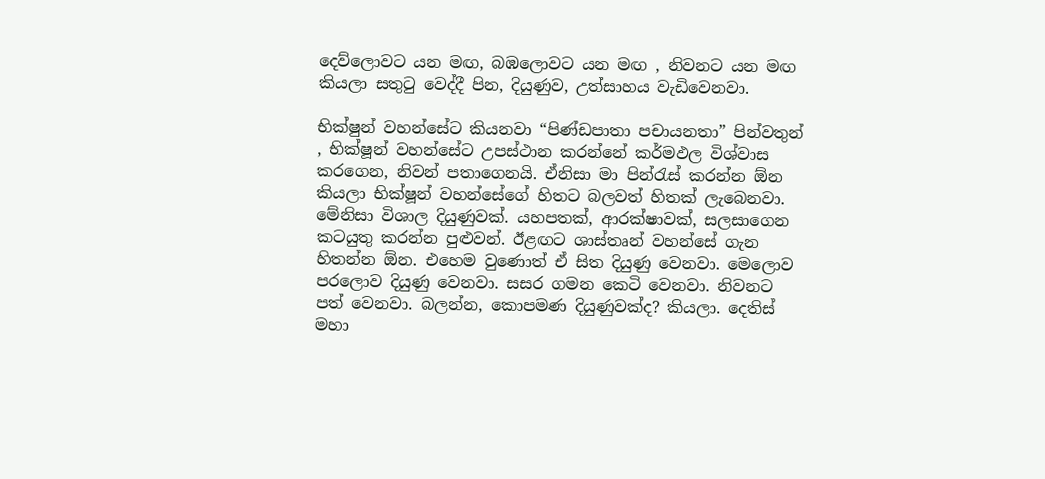දෙව්ලොවට යන මඟ, බඹලොවට යන මඟ , නිවනට යන මඟ කියලා සතුටු වෙද්දී පින, දියුණුව, උත්සාහය වැඩිවෙනවා.

භික්ෂුන් වහන්සේට කියනවා “පිණ්ඩපාතා පචායනතා” පින්වතුන් , භික්ෂූන් වහන්සේට උපස්ථාන කරන්නේ කර්මඵල විශ්වාස කරගෙන, නිවන් පතාගෙනයි. ඒනිසා මා පින්රැස් කරන්න ඕන කියලා භික්ෂූන් වහන්සේගේ හිතට බලවත් හිතක් ලැබෙනවා. මේනිසා විශාල දියුණුවක්. යහපතක්, ආරක්ෂාවක්, සලසාගෙන කටයුතු කරන්න පුළුවන්. ඊළඟට ශාස්තෘන් වහන්සේ ගැන හිතන්න ඕන. එහෙම වුණොත් ඒ සිත දියුණු වෙනවා. මෙලොව පරලොව දියුණු වෙනවා. සසර ගමන කෙටි වෙනවා. නිවනට පත් වෙනවා. බලන්න, කොපමණ දියුණුවක්ද? කියලා. දෙතිස් මහා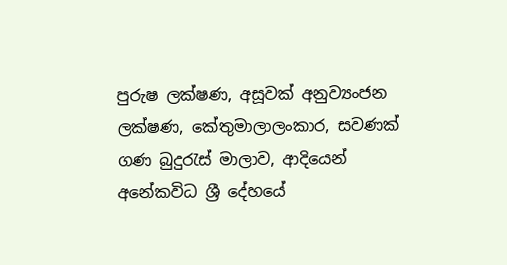පුරුෂ ලක්ෂණ, අසූවක් අනුව්‍යංජන ලක්ෂණ, කේතුමාලාලංකාර, සවණක් ගණ බුදුරැස් මාලාව, ආදියෙන් අනේකවිධ ශ්‍රී දේහයේ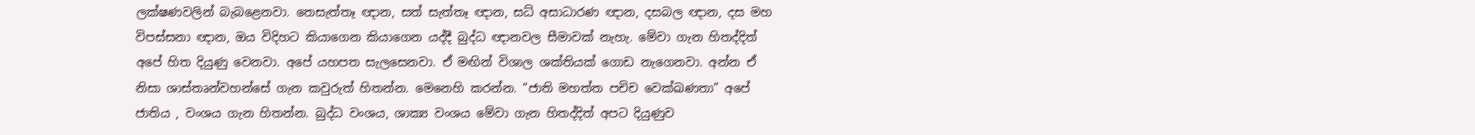ලක්ෂණවලින් බැබළෙනවා. තෙසැත්තෑ ඥාන, සත් සැත්තෑ ඥාන, සධ් අසාධාරණ ඥාන, දසබල ඥාන, දස මහ විපස්සනා ඥාන, ඔය විදිහට කියාගෙන කියාගෙන යද්දී බුද්ධ ඥානවල සීමාවක් නැහැ. මේවා ගැන හිතද්දිත් අපේ හිත දියුණු වෙනවා. අපේ යහපත සැලසෙනවා. ඒ මඟින් විශාල ශක්තියක් ගොඩ නැගෙනවා. අන්න ඒ නිසා ශාස්තෘන්වහන්සේ ගැන කවුරුත් හිතන්න. මෙනෙහි කරන්න. “ජාති මහත්ත පචිච වෙක්ඛණතා” අපේ ජාතිය , වංශය ගැන හිතන්න. බුද්ධ වංශය, ශාක්‍ය වංශය මේවා ගැන හිතද්දිත් අපට දියුණුව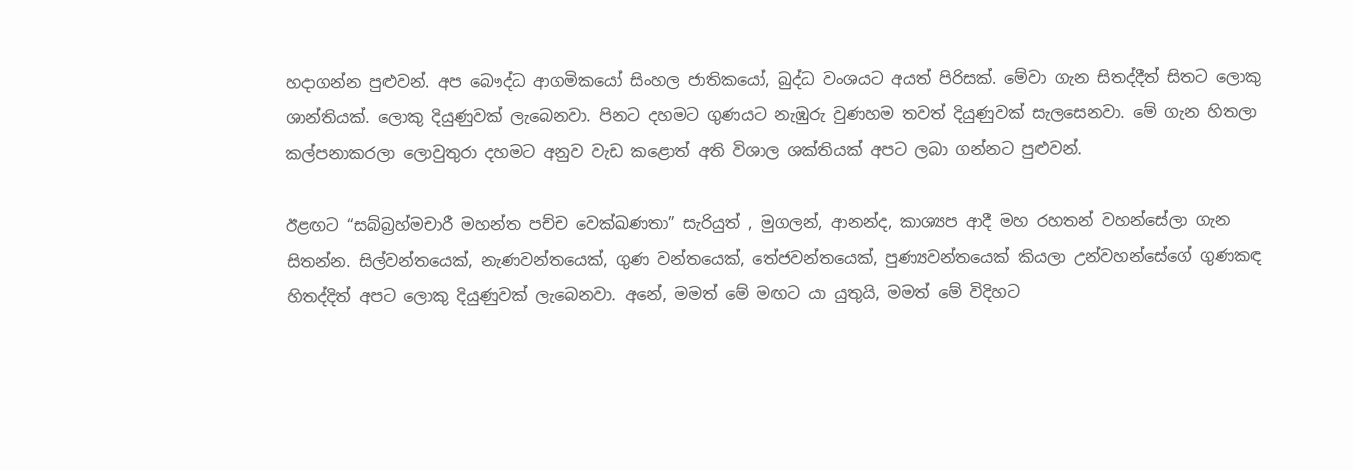හදාගන්න පුළුවන්. අප බෞද්ධ ආගමිකයෝ සිංහල ජාතිකයෝ, බුද්ධ වංශයට අයත් පිරිසක්. මේවා ගැන සිතද්දීත් සිතට ලොකු ශාන්තියක්. ලොකු දියුණුවක් ලැබෙනවා. පිනට දහමට ගුණයට නැඹුරු වුණහම තවත් දියුණුවක් සැලසෙනවා. මේ ගැන හිතලා කල්පනාකරලා ලොවුතුරා දහමට අනුව වැඩ කළොත් අති විශාල ශක්තියක් අපට ලබා ගන්නට පුළුවන්.

ඊළඟට “සබ්බ්‍රහ්මචාරී මහන්ත පච්ච වෙක්ඛණතා” සැරියුත් , මුගලන්, ආනන්ද, කාශ්‍යප ආදී මහ රහතන් වහන්සේලා ගැන සිතන්න. සිල්වන්තයෙක්, නැණවන්තයෙක්, ගුණ වන්තයෙක්, තේජවන්තයෙක්, පුණ්‍යවන්තයෙක් කියලා උන්වහන්සේගේ ගුණකඳ හිතද්දිත් අපට ලොකු දියුණුවක් ලැබෙනවා. අනේ, මමත් මේ මඟට යා යුතුයි, මමත් මේ විදිහට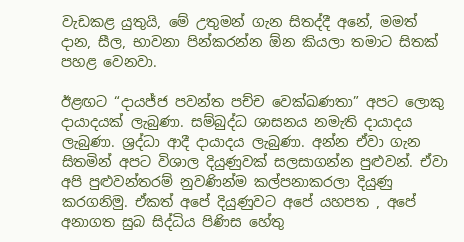වැඩකළ යුතුයි, මේ උතුමන් ගැන සිතද්දී අනේ, මමත් දාන, සීල, භාවනා පින්කරන්න ඕන කියලා තමාට සිතක් පහළ වෙනවා.

ඊළඟට “දායජ්ජ පවන්ත පච්ච වෙක්ඛණතා” අපට ලොකු දායාදයක් ලැබුණා. සම්බුද්ධ ශාසනය නමැති දායාදය ලැබුණා. ශ්‍රද්ධා ආදී දායාදය ලැබුණා. අන්න ඒවා ගැන සිතමින් අපට විශාල දියුණුවක් සලසාගන්න පුළුවන්. ඒවා අපි පුළුවන්තරම් නුවණින්ම කල්පනාකරලා දියුණු කරගනිමු. ඒකත් අපේ දියුණුවට අපේ යහපත , අපේ අනාගත සුබ සිද්ධිය පිණිස හේතු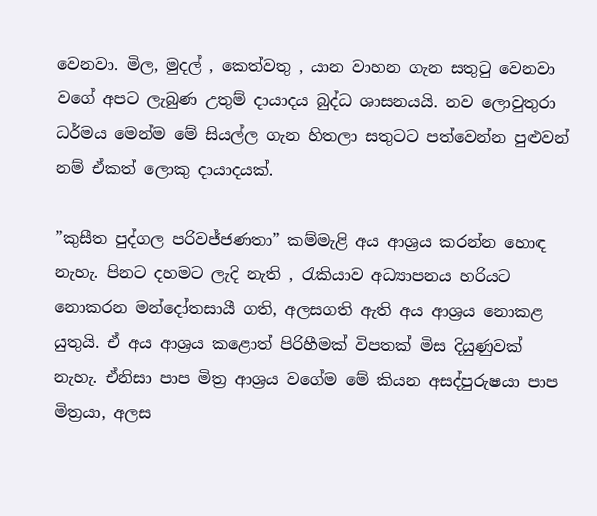වෙනවා. මිල, මුදල් , කෙත්වතු , යාන වාහන ගැන සතුටු වෙනවා වගේ අපට ලැබුණ උතුම් දායාදය බුද්ධ ශාසනයයි. නව ලොවුතුරා ධර්මය මෙන්ම මේ සියල්ල ගැන හිතලා සතුටට පත්වෙන්න පුළුවන් නම් ඒකත් ලොකු දායාදයක්.

”කුසීත පුද්ගල පරිවජ්ජණතා” කම්මැළි අය ආශ්‍රය කරන්න හොඳ නැහැ. පිනට දහමට ලැදි නැති , රැකියාව අධ්‍යාපනය හරියට නොකරන මන්දෝතසායී ගති, අලසගති ඇති අය ආශ්‍රය නොකළ යුතුයි. ඒ අය ආශ්‍රය කළොත් පිරිහීමක් විපතක් මිස දියුණුවක් නැහැ. ඒනිසා පාප මිත්‍ර ආශ්‍රය වගේම මේ කියන අසද්පුරුෂයා පාප මිත්‍රයා, අලස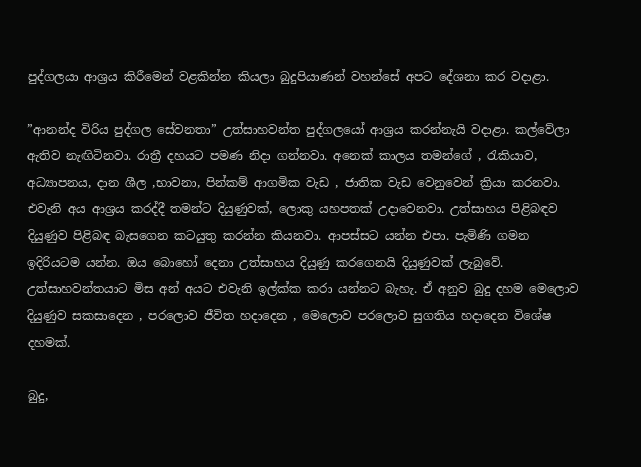පුද්ගලයා ආශ්‍රය කිරීමෙන් වළකින්න කියලා බුදුපියාණන් වහන්සේ අපට දේශනා කර වදාළා.

”ආනන්ද විරිය පුද්ගල සේවනතා” උත්සාහවන්ත පුද්ගලයෝ ආශ්‍රය කරන්නැයි වදාළා. කල්වේලා ඇතිව නැඟිටිනවා. රාත්‍රී දහයට පමණ නිදා ගන්නවා. අනෙක් කාලය තමන්ගේ , රැකියාව, අධ්‍යාපනය, දාන ශීල ,භාවනා, පින්කම් ආගමික වැඩ , ජාතික වැඩ වෙනුවෙන් ක්‍රියා කරනවා. එවැනි අය ආශ්‍රය කරද්දී තමන්ට දියුණුවක්, ලොකු යහපතක් උදාවෙනවා. උත්සාහය පිළිබඳව දියුණුව පිළිබඳ බැසගෙන කටයුතු කරන්න කියනවා. ආපස්සට යන්න එපා. පැමිණි ගමන ඉදිරියටම යන්න. ඔය බොහෝ දෙනා උත්සාහය දියුණු කරගෙනයි දියුණුවක් ලැබුවේ. උත්සාහවන්තයාට මිස අන් අයට එවැනි ඉල්ක්ක කරා යන්නට බැහැ. ඒ අනුව බුදු දහම මෙලොව දියුණුව සකසාදෙන , පරලොව ජීවිත හදාදෙන , මෙලොව පරලොව සුගතිය හදාදෙන විශේෂ දහමක්.

බුදු,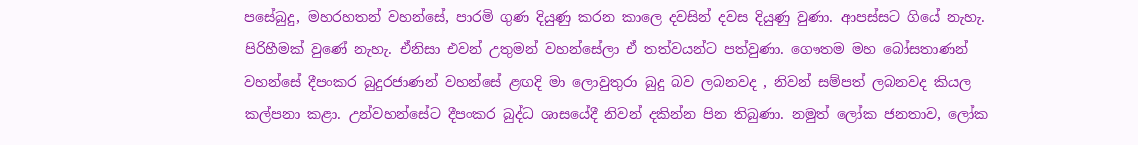පසේබුදු, මහරහතන් වහන්සේ, පාරමි ගුණ දියුණු කරන කාලෙ දවසින් දවස දියුණු වුණා. ආපස්සට ගියේ නැහැ. පිරිහීමක් වුණේ නැහැ. ඒනිසා එවන් උතුමන් වහන්සේලා ඒ තත්වයන්ට පත්වුණා. ගෞතම මහ බෝසතාණන් වහන්සේ දීපංකර බුදුරජාණන් වහන්සේ ළඟදි මා ලොවුතුරා බුදු බව ලබනවද , නිවන් සම්පත් ලබනවද කියල කල්පනා කළා. උන්වහන්සේට දීපංකර බුද්ධ ශාසයේදී නිවන් දකින්න පින තිබුණා. නමුත් ලෝක ජනතාව, ලෝක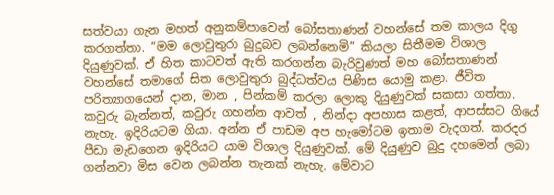සත්වයා ගැන මහත් අනුකම්පාවෙන් බෝසතාණන් වහන්සේ තම කාලය දිගු කරගත්තා. “මම ලොවුතුරා බුදුබව ලබන්නෙමි” කියලා සිතීමම විශාල දියුණුවක්. ඒ හිත කාටවත් ඇති කරගන්න බැරිවුණත් මහ බෝසතාණන් වහන්සේ තමාගේ සිත ලොවුතුරා බුද්ධත්වය පිණිස යොමු කළා. ජීවිත පරිත්‍යාගයෙන් දාන, මාන , පින්කම් කරලා ලොකු දියුණුවක් සකසා ගත්තා. කවුරු බැන්නත්, කවුරු ගහන්න ආවත් , නින්දා අපහාස කළත්, ආපස්සට ගියේ නැහැ. ඉදිරියටම ගියා. අන්න ඒ පාඩම අප හැමෝටම ඉතාම වැදගත්. කරදර පීඩා මැඩගෙන ඉදිරියට යාම විශාල දියුණුවක්. මේ දියුණුව බුදු දහමෙන් ලබා ගන්නවා මිස වෙන ලබන්න තැනක් නැහැ. මේවාට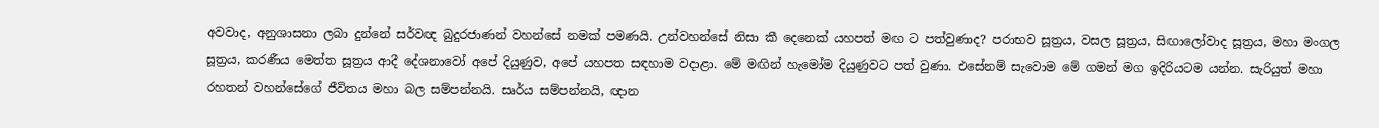අවවාද, අනුශාසනා ලබා දුන්නේ සර්වඥ බුදුරජාණන් වහන්සේ නමක් පමණයි. උන්වහන්සේ නිසා කී දෙනෙක් යහපත් මඟ ට පත්වුණාද? පරාභව සූත්‍රය, වසල සූත්‍රය, සිඟාලෝවාද සූත්‍රය, මහා මංගල සූත්‍රය, කරණීය මෙත්ත සූත්‍රය ආදී දේශනාවෝ අපේ දියුණුව, අපේ යහපත සඳහාම වදාළා. මේ මඟින් හැමෝම දියුණුවට පත් වුණා. එසේනම් සැවොම මේ ගමන් මග ඉදිරියටම යන්න. සැරියුත් මහා රහතන් වහන්සේගේ ජීවිතය මහා බල සම්පන්නයි. සෘර්ය සම්පන්නයි, ඥාන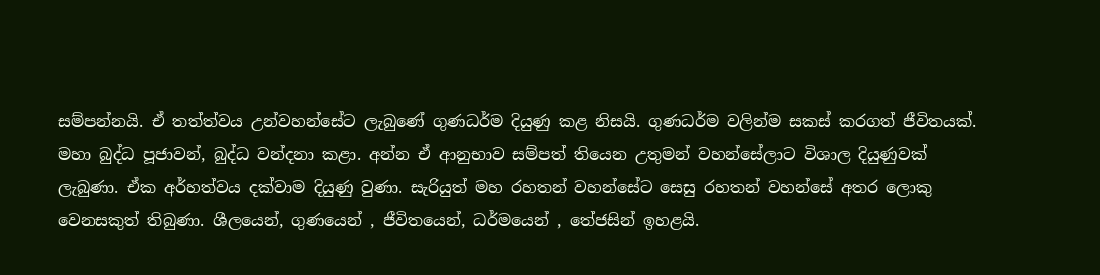සම්පන්නයි. ඒ තත්ත්වය උන්වහන්සේට ලැබුණේ ගුණධර්ම දියුණු කළ නිසයි. ගුණධර්ම වලින්ම සකස් කරගත් ජීවිතයක්. මහා බුද්ධ පූජාවන්, බුද්ධ වන්දනා කළා. අන්න ඒ ආනුභාව සම්පත් තියෙන උතුමන් වහන්සේලාට විශාල දියුණුවක් ලැබුණා. ඒක අර්හත්වය දක්වාම දියුණු වුණා. සැරියුත් මහ රහතන් වහන්සේට සෙසු රහතන් වහන්සේ අතර ලොකු වෙනසකුත් තිබුණා. ශීලයෙන්, ගුණයෙන් , ජීවිතයෙන්, ධර්මයෙන් , තේජසින් ඉහළයි.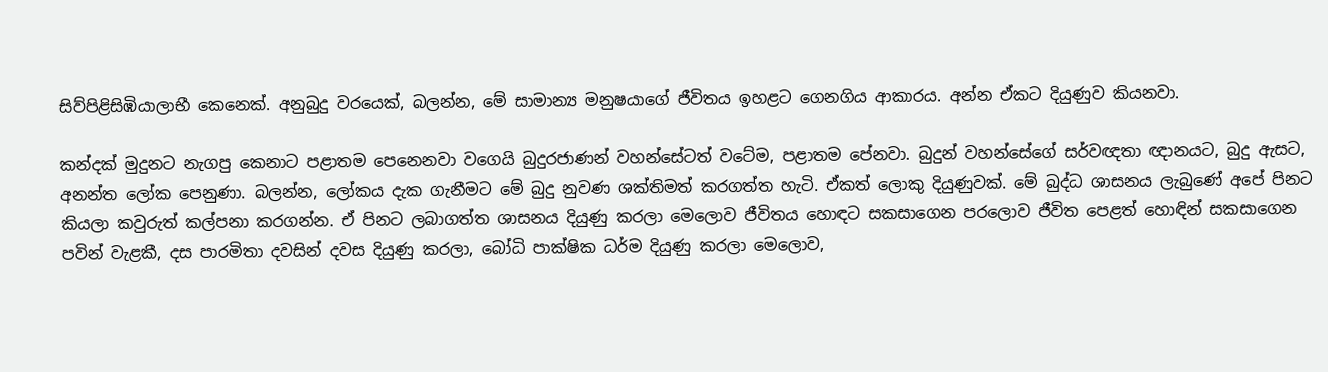සිව්පිළිසිඹියාලාභී කෙනෙක්. අනුබුදු වරයෙක්, බලන්න, මේ සාමාන්‍ය මනුෂයාගේ ජීවිතය ඉහළට ගෙනගිය ආකාරය. අන්න ඒකට දියුණුව කියනවා.

කන්දක් මුදුනට නැගපු කෙනාට පළාතම පෙනෙනවා වගෙයි බුදුරජාණන් වහන්සේටත් වටේම, පළාතම පේනවා. බුදුන් වහන්සේගේ සර්වඥතා ඥානයට, බුදු ඇසට, අනන්ත ලෝක පෙනුණා. බලන්න, ලෝකය දැක ගැනීමට මේ බුදු නුවණ ශක්තිමත් කරගත්ත හැටි. ඒකත් ලොකු දියුණුවක්. මේ බුද්ධ ශාසනය ලැබුණේ අපේ පිනට කියලා කවුරුත් කල්පනා කරගන්න. ඒ පිනට ලබාගත්ත ශාසනය දියුණු කරලා මෙලොව ජීවිතය හොඳට සකසාගෙන පරලොව ජීවිත පෙළත් හොඳින් සකසාගෙන පවින් වැළකී, දස පාරමිතා දවසින් දවස දියුණු කරලා, බෝධි පාක්ෂික ධර්ම දියුණු කරලා මෙලොව,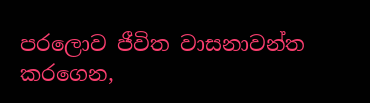පරලොව ජීවිත වාසනාවන්ත කරගෙන,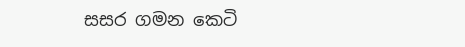සසර ගමන කෙටි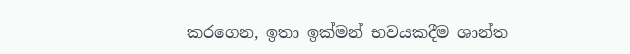කරගෙන, ඉතා ඉක්මන් භවයකදීම ශාන්ත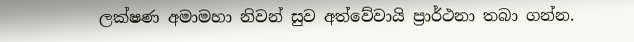ලක්ෂණ අමාමහා නිවන් සුව අත්වේවායි ප්‍රාර්ථනා තබා ගන්න.